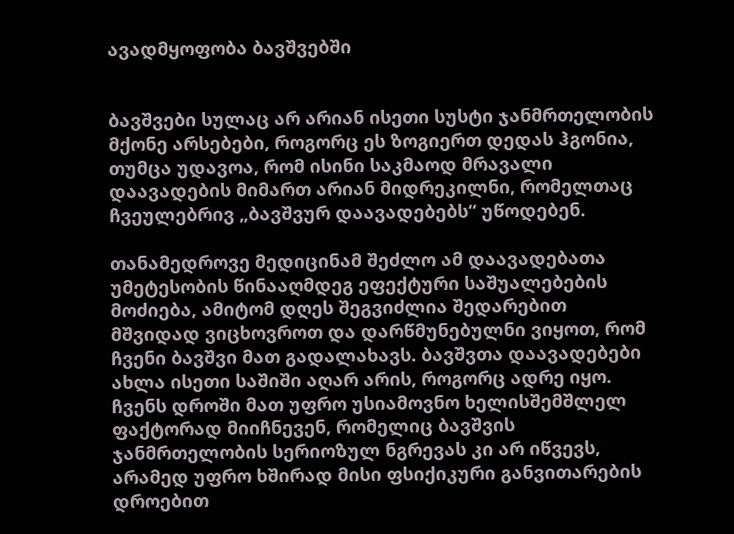ავადმყოფობა ბავშვებში


ბავშვები სულაც არ არიან ისეთი სუსტი ჯანმრთელობის მქონე არსებები, როგორც ეს ზოგიერთ დედას ჰგონია, თუმცა უდავოა, რომ ისინი საკმაოდ მრავალი დაავადების მიმართ არიან მიდრეკილნი, რომელთაც ჩვეულებრივ „ბავშვურ დაავადებებს“ უწოდებენ.

თანამედროვე მედიცინამ შეძლო ამ დაავადებათა უმეტესობის წინააღმდეგ ეფექტური საშუალებების მოძიება, ამიტომ დღეს შეგვიძლია შედარებით მშვიდად ვიცხოვროთ და დარწმუნებულნი ვიყოთ, რომ ჩვენი ბავშვი მათ გადალახავს. ბავშვთა დაავადებები ახლა ისეთი საშიში აღარ არის, როგორც ადრე იყო. ჩვენს დროში მათ უფრო უსიამოვნო ხელისშემშლელ ფაქტორად მიიჩნევენ, რომელიც ბავშვის ჯანმრთელობის სერიოზულ ნგრევას კი არ იწვევს, არამედ უფრო ხშირად მისი ფსიქიკური განვითარების დროებით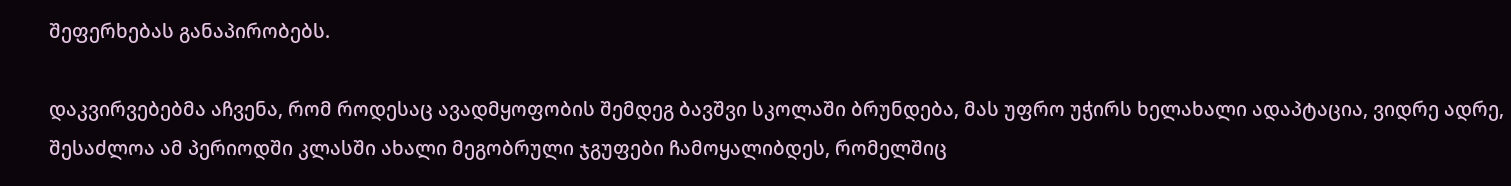შეფერხებას განაპირობებს.

დაკვირვებებმა აჩვენა, რომ როდესაც ავადმყოფობის შემდეგ ბავშვი სკოლაში ბრუნდება, მას უფრო უჭირს ხელახალი ადაპტაცია, ვიდრე ადრე, შესაძლოა ამ პერიოდში კლასში ახალი მეგობრული ჯგუფები ჩამოყალიბდეს, რომელშიც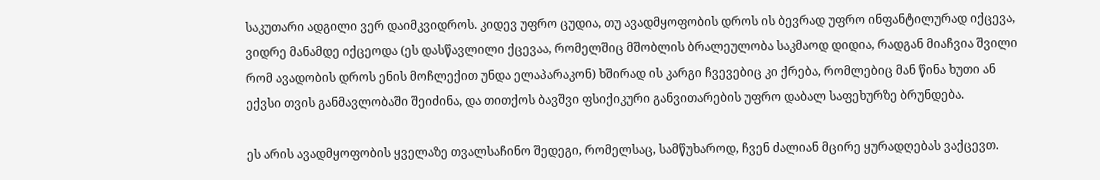საკუთარი ადგილი ვერ დაიმკვიდროს. კიდევ უფრო ცუდია, თუ ავადმყოფობის დროს ის ბევრად უფრო ინფანტილურად იქცევა, ვიდრე მანამდე იქცეოდა (ეს დასწავლილი ქცევაა, რომელშიც მშობლის ბრალეულობა საკმაოდ დიდია, რადგან მიაჩვია შვილი რომ ავადობის დროს ენის მოჩლექით უნდა ელაპარაკონ) ხშირად ის კარგი ჩვევებიც კი ქრება, რომლებიც მან წინა ხუთი ან ექვსი თვის განმავლობაში შეიძინა, და თითქოს ბავშვი ფსიქიკური განვითარების უფრო დაბალ საფეხურზე ბრუნდება.

ეს არის ავადმყოფობის ყველაზე თვალსაჩინო შედეგი, რომელსაც, სამწუხაროდ, ჩვენ ძალიან მცირე ყურადღებას ვაქცევთ.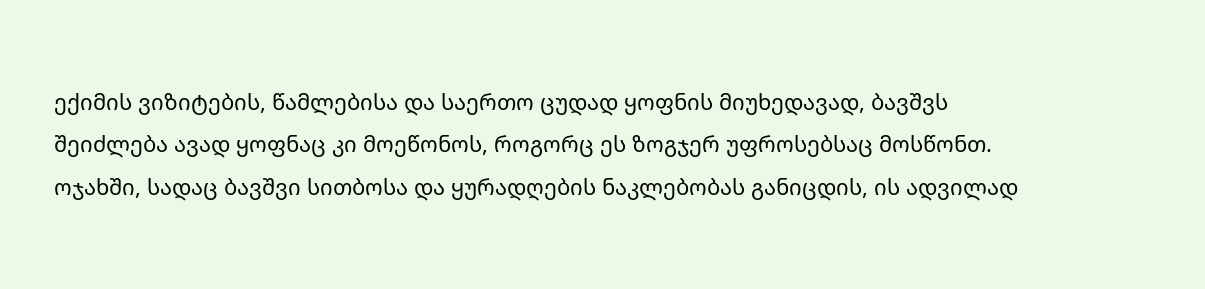ექიმის ვიზიტების, წამლებისა და საერთო ცუდად ყოფნის მიუხედავად, ბავშვს შეიძლება ავად ყოფნაც კი მოეწონოს, როგორც ეს ზოგჯერ უფროსებსაც მოსწონთ. ოჯახში, სადაც ბავშვი სითბოსა და ყურადღების ნაკლებობას განიცდის, ის ადვილად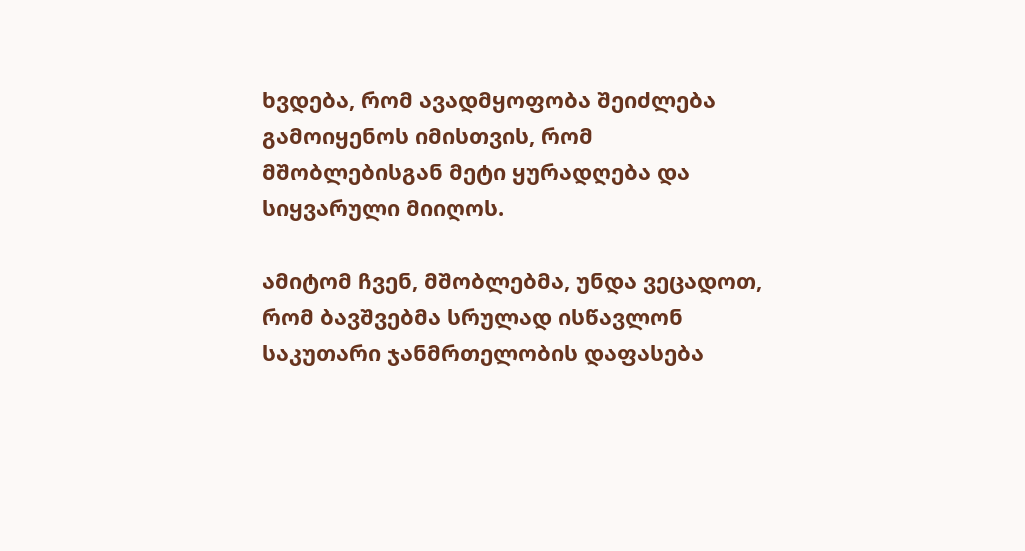ხვდება, რომ ავადმყოფობა შეიძლება გამოიყენოს იმისთვის, რომ მშობლებისგან მეტი ყურადღება და სიყვარული მიიღოს.

ამიტომ ჩვენ, მშობლებმა, უნდა ვეცადოთ, რომ ბავშვებმა სრულად ისწავლონ საკუთარი ჯანმრთელობის დაფასება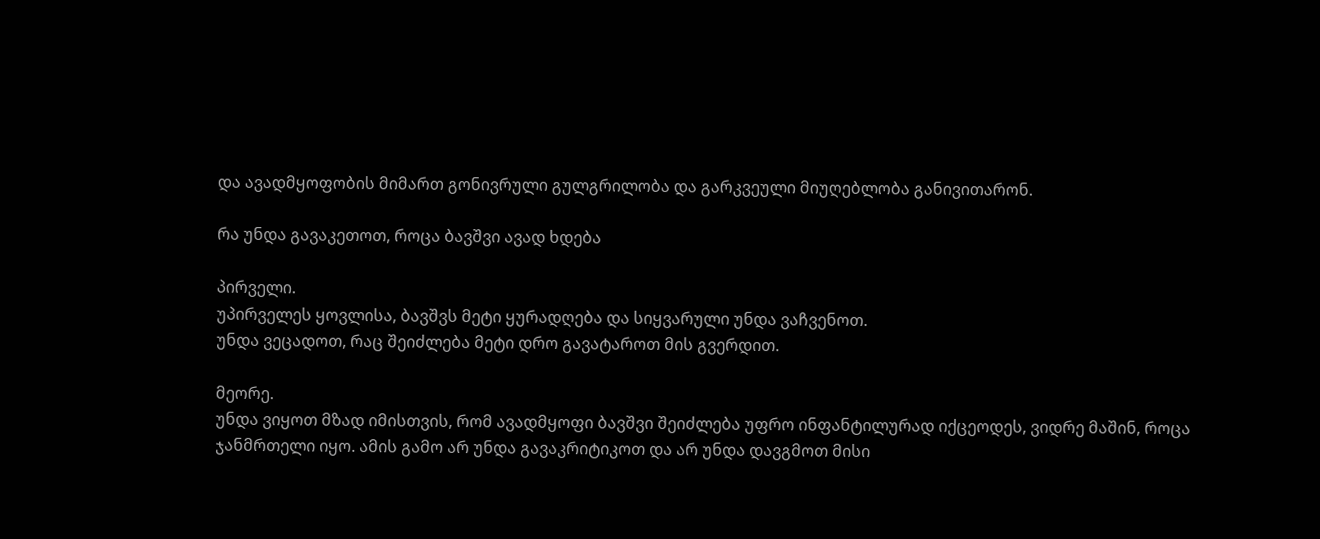და ავადმყოფობის მიმართ გონივრული გულგრილობა და გარკვეული მიუღებლობა განივითარონ.

რა უნდა გავაკეთოთ, როცა ბავშვი ავად ხდება

პირველი.
უპირველეს ყოვლისა, ბავშვს მეტი ყურადღება და სიყვარული უნდა ვაჩვენოთ.
უნდა ვეცადოთ, რაც შეიძლება მეტი დრო გავატაროთ მის გვერდით.

მეორე.
უნდა ვიყოთ მზად იმისთვის, რომ ავადმყოფი ბავშვი შეიძლება უფრო ინფანტილურად იქცეოდეს, ვიდრე მაშინ, როცა ჯანმრთელი იყო. ამის გამო არ უნდა გავაკრიტიკოთ და არ უნდა დავგმოთ მისი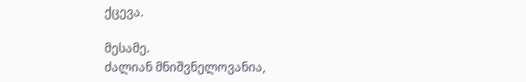ქცევა.

მესამე.
ძალიან მნიშვნელოვანია,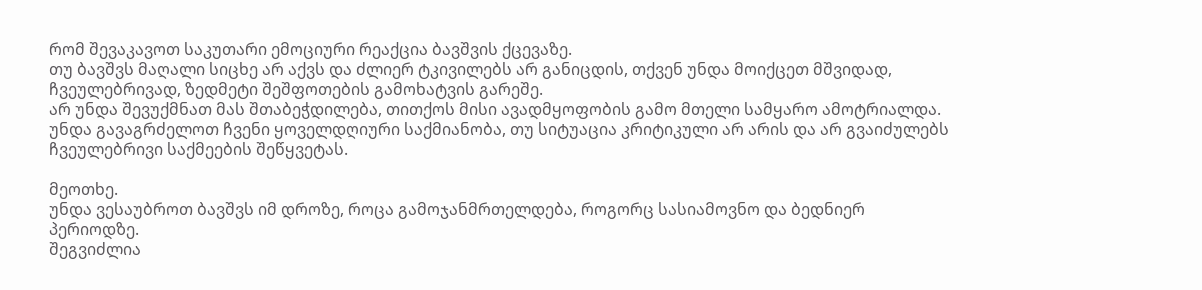რომ შევაკავოთ საკუთარი ემოციური რეაქცია ბავშვის ქცევაზე.
თუ ბავშვს მაღალი სიცხე არ აქვს და ძლიერ ტკივილებს არ განიცდის, თქვენ უნდა მოიქცეთ მშვიდად, ჩვეულებრივად, ზედმეტი შეშფოთების გამოხატვის გარეშე.
არ უნდა შევუქმნათ მას შთაბეჭდილება, თითქოს მისი ავადმყოფობის გამო მთელი სამყარო ამოტრიალდა.
უნდა გავაგრძელოთ ჩვენი ყოველდღიური საქმიანობა, თუ სიტუაცია კრიტიკული არ არის და არ გვაიძულებს ჩვეულებრივი საქმეების შეწყვეტას.

მეოთხე.
უნდა ვესაუბროთ ბავშვს იმ დროზე, როცა გამოჯანმრთელდება, როგორც სასიამოვნო და ბედნიერ პერიოდზე.
შეგვიძლია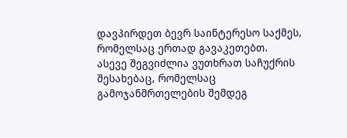დავპირდეთ ბევრ საინტერესო საქმეს, რომელსაც ერთად გავაკეთებთ.
ასევე შეგვიძლია ვუთხრათ საჩუქრის შესახებაც, რომელსაც გამოჯანმრთელების შემდეგ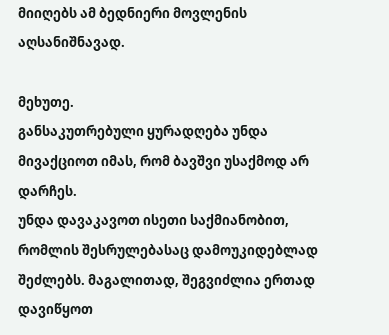მიიღებს ამ ბედნიერი მოვლენის აღსანიშნავად.

მეხუთე.
განსაკუთრებული ყურადღება უნდა მივაქციოთ იმას, რომ ბავშვი უსაქმოდ არ დარჩეს.
უნდა დავაკავოთ ისეთი საქმიანობით, რომლის შესრულებასაც დამოუკიდებლად შეძლებს. მაგალითად, შეგვიძლია ერთად დავიწყოთ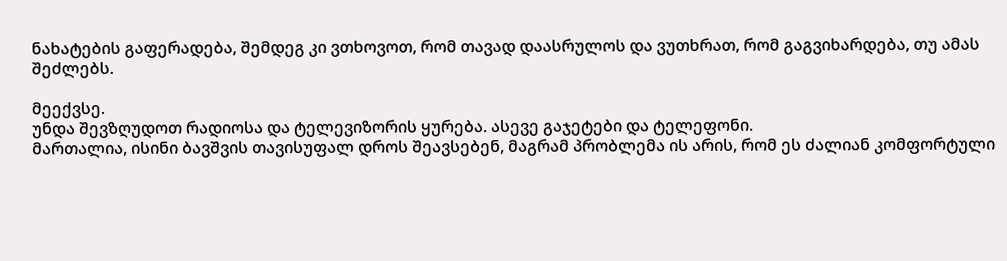ნახატების გაფერადება, შემდეგ კი ვთხოვოთ, რომ თავად დაასრულოს და ვუთხრათ, რომ გაგვიხარდება, თუ ამას შეძლებს.

მეექვსე.
უნდა შევზღუდოთ რადიოსა და ტელევიზორის ყურება. ასევე გაჯეტები და ტელეფონი.
მართალია, ისინი ბავშვის თავისუფალ დროს შეავსებენ, მაგრამ პრობლემა ის არის, რომ ეს ძალიან კომფორტული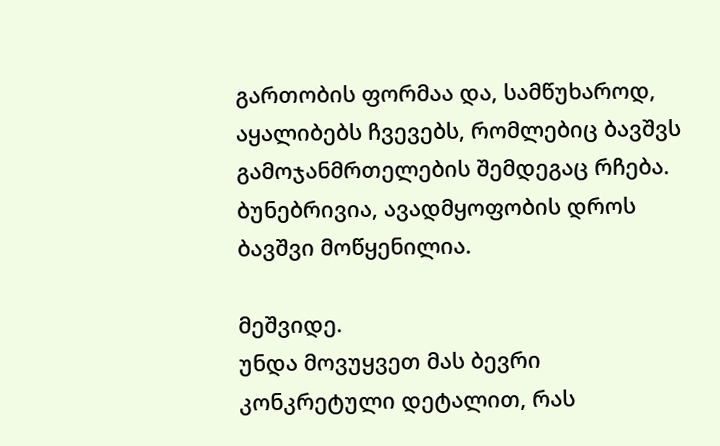გართობის ფორმაა და, სამწუხაროდ, აყალიბებს ჩვევებს, რომლებიც ბავშვს გამოჯანმრთელების შემდეგაც რჩება.
ბუნებრივია, ავადმყოფობის დროს ბავშვი მოწყენილია.

მეშვიდე.
უნდა მოვუყვეთ მას ბევრი კონკრეტული დეტალით, რას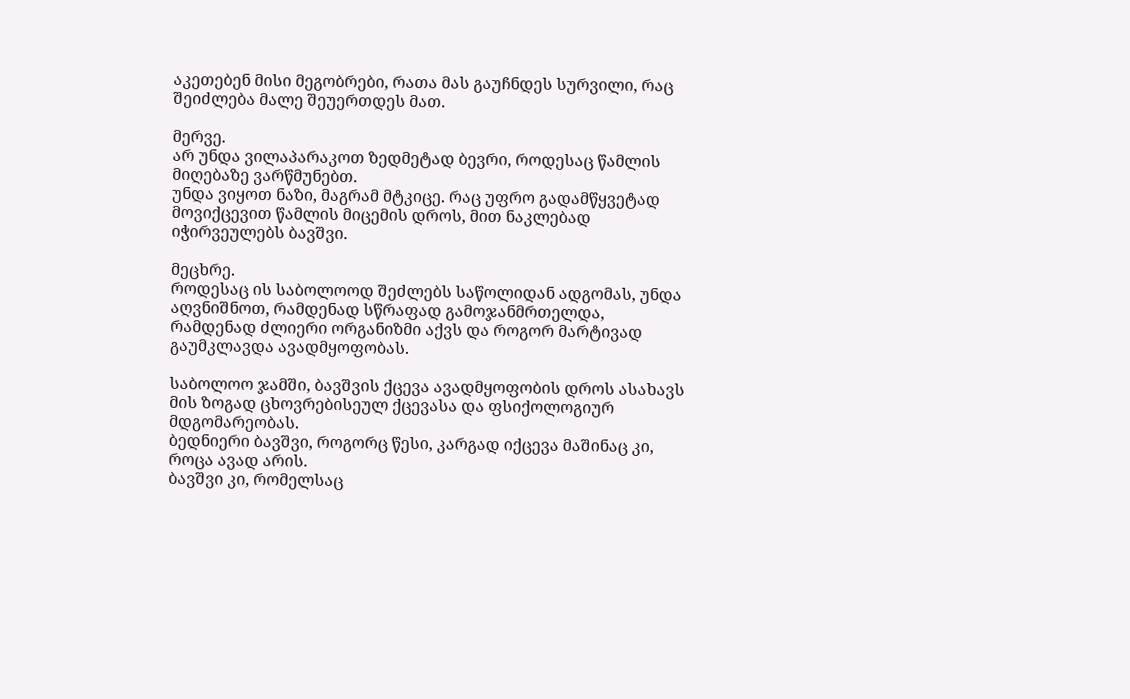აკეთებენ მისი მეგობრები, რათა მას გაუჩნდეს სურვილი, რაც შეიძლება მალე შეუერთდეს მათ.

მერვე.
არ უნდა ვილაპარაკოთ ზედმეტად ბევრი, როდესაც წამლის მიღებაზე ვარწმუნებთ.
უნდა ვიყოთ ნაზი, მაგრამ მტკიცე. რაც უფრო გადამწყვეტად მოვიქცევით წამლის მიცემის დროს, მით ნაკლებად იჭირვეულებს ბავშვი.

მეცხრე.
როდესაც ის საბოლოოდ შეძლებს საწოლიდან ადგომას, უნდა აღვნიშნოთ, რამდენად სწრაფად გამოჯანმრთელდა, რამდენად ძლიერი ორგანიზმი აქვს და როგორ მარტივად გაუმკლავდა ავადმყოფობას.

საბოლოო ჯამში, ბავშვის ქცევა ავადმყოფობის დროს ასახავს მის ზოგად ცხოვრებისეულ ქცევასა და ფსიქოლოგიურ მდგომარეობას.
ბედნიერი ბავშვი, როგორც წესი, კარგად იქცევა მაშინაც კი, როცა ავად არის.
ბავშვი კი, რომელსაც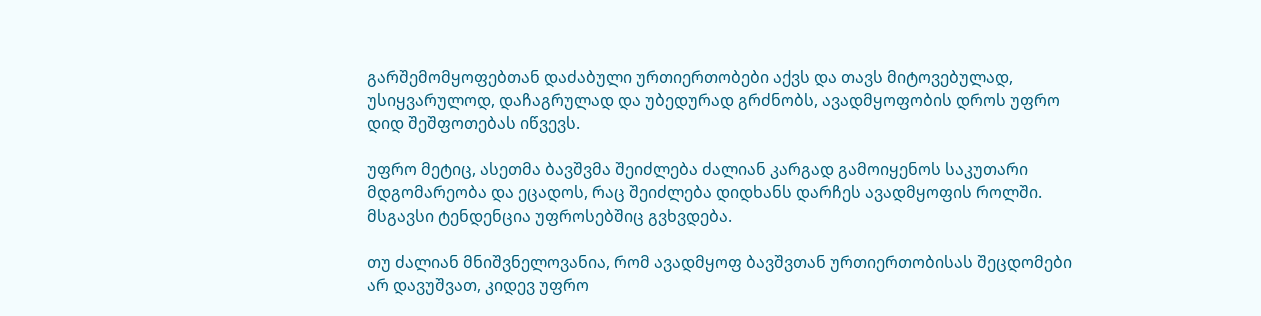გარშემომყოფებთან დაძაბული ურთიერთობები აქვს და თავს მიტოვებულად, უსიყვარულოდ, დაჩაგრულად და უბედურად გრძნობს, ავადმყოფობის დროს უფრო დიდ შეშფოთებას იწვევს.

უფრო მეტიც, ასეთმა ბავშვმა შეიძლება ძალიან კარგად გამოიყენოს საკუთარი მდგომარეობა და ეცადოს, რაც შეიძლება დიდხანს დარჩეს ავადმყოფის როლში. მსგავსი ტენდენცია უფროსებშიც გვხვდება.

თუ ძალიან მნიშვნელოვანია, რომ ავადმყოფ ბავშვთან ურთიერთობისას შეცდომები არ დავუშვათ, კიდევ უფრო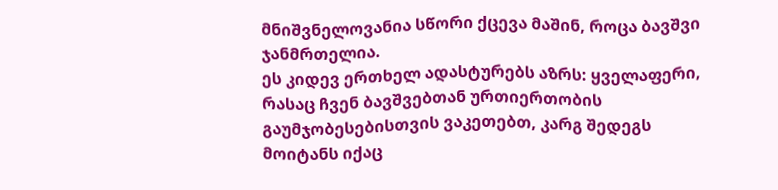მნიშვნელოვანია სწორი ქცევა მაშინ, როცა ბავშვი ჯანმრთელია.
ეს კიდევ ერთხელ ადასტურებს აზრს: ყველაფერი, რასაც ჩვენ ბავშვებთან ურთიერთობის გაუმჯობესებისთვის ვაკეთებთ, კარგ შედეგს მოიტანს იქაც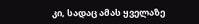კი, სადაც ამას ყველაზე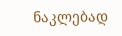ნაკლებად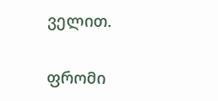ველით.

ფრომი